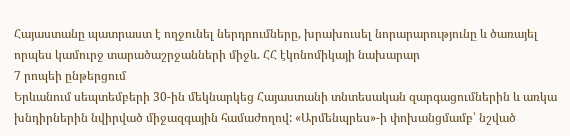Հայաստանը պատրաստ է ողջունել ներդրումները, խրախուսել նորարարությունը և ծառայել որպես կամուրջ տարածաշրջանների միջև. ՀՀ էկոնոմիկայի նախարար
7 րոպեի ընթերցում
Երևանում սեպտեմբերի 30-ին մեկնարկեց Հայաստանի տնտեսական զարգացումներին և առկա խնդիրներին նվիրված միջազգային համաժողով: «Արմենպրես»-ի փոխանցմամբ՝ նշված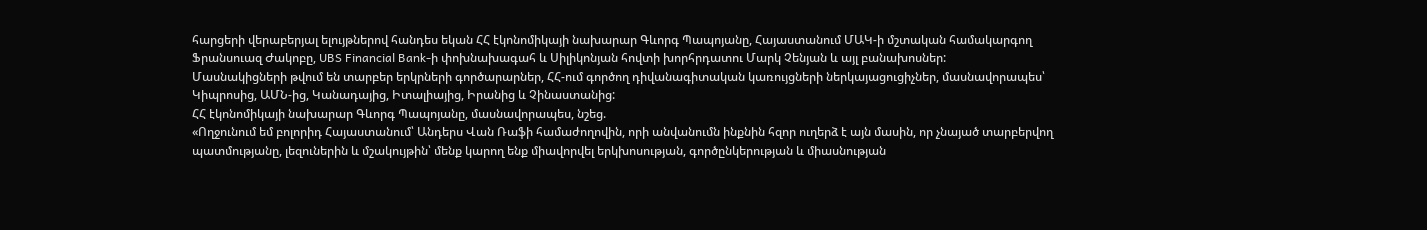հարցերի վերաբերյալ ելույթներով հանդես եկան ՀՀ էկոնոմիկայի նախարար Գևորգ Պապոյանը, Հայաստանում ՄԱԿ-ի մշտական համակարգող Ֆրանսուազ Ժակոբը, UBS Financial Bank-ի փոխնախագահ և Սիլիկոնյան հովտի խորհրդատու Մարկ Չենյան և այլ բանախոսներ:
Մասնակիցների թվում են տարբեր երկրների գործարարներ, ՀՀ-ում գործող դիվանագիտական կառույցների ներկայացուցիչներ, մասնավորապես՝ Կիպրոսից, ԱՄՆ-ից, Կանադայից, Իտալիայից, Իրանից և Չինաստանից:
ՀՀ էկոնոմիկայի նախարար Գևորգ Պապոյանը, մասնավորապես, նշեց.
«Ողջունում եմ բոլորիդ Հայաստանում՝ Անդերս Վան Ռաֆի համաժողովին, որի անվանումն ինքնին հզոր ուղերձ է այն մասին, որ չնայած տարբերվող պատմությանը, լեզուներին և մշակույթին՝ մենք կարող ենք միավորվել երկխոսության, գործընկերության և միասնության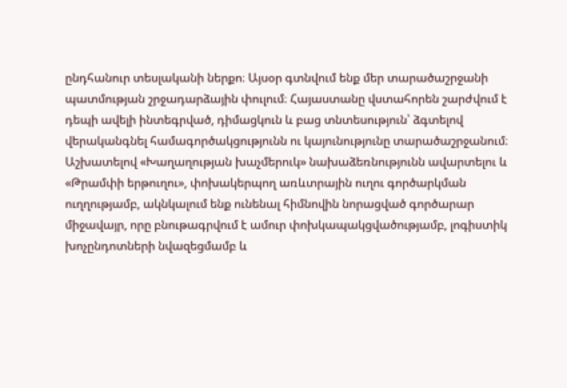ընդհանուր տեսլականի ներքո։ Այսօր գտնվում ենք մեր տարածաշրջանի պատմության շրջադարձային փուլում։ Հայաստանը վստահորեն շարժվում է դեպի ավելի ինտեգրված, դիմացկուն և բաց տնտեսություն՝ ձգտելով վերականգնել համագործակցությունն ու կայունությունը տարածաշրջանում։ Աշխատելով «Խաղաղության խաչմերուկ» նախաձեռնությունն ավարտելու և «Թրամփի երթուղու», փոխակերպող առևտրային ուղու գործարկման ուղղությամբ, ակնկալում ենք ունենալ հիմնովին նորացված գործարար միջավայր, որը բնութագրվում է ամուր փոխկապակցվածությամբ, լոգիստիկ խոչընդոտների նվազեցմամբ և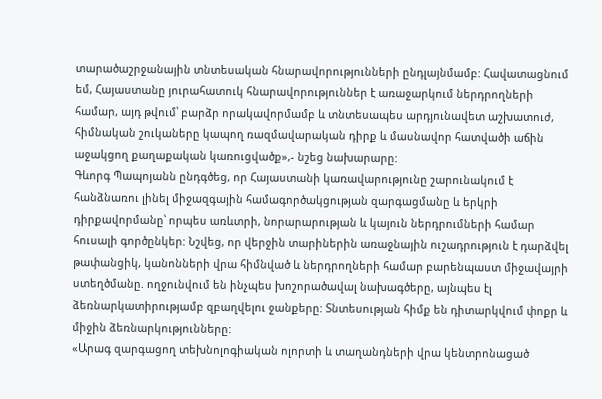տարածաշրջանային տնտեսական հնարավորությունների ընդլայնմամբ: Հավատացնում եմ, Հայաստանը յուրահատուկ հնարավորություններ է առաջարկում ներդրողների համար, այդ թվում՝ բարձր որակավորմամբ և տնտեսապես արդյունավետ աշխատուժ, հիմնական շուկաները կապող ռազմավարական դիրք և մասնավոր հատվածի աճին աջակցող քաղաքական կառուցվածք»,- նշեց նախարարը:
Գևորգ Պապոյանն ընդգծեց, որ Հայաստանի կառավարությունը շարունակում է հանձնառու լինել միջազգային համագործակցության զարգացմանը և երկրի դիրքավորմանը՝ որպես առևտրի, նորարարության և կայուն ներդրումների համար հուսալի գործընկեր: Նշվեց, որ վերջին տարիներին առաջնային ուշադրություն է դարձվել թափանցիկ, կանոնների վրա հիմնված և ներդրողների համար բարենպաստ միջավայրի ստեղծմանը. ողջունվում են ինչպես խոշորածավալ նախագծերը, այնպես էլ ձեռնարկատիրությամբ զբաղվելու ջանքերը: Տնտեսության հիմք են դիտարկվում փոքր և միջին ձեռնարկությունները:
«Արագ զարգացող տեխնոլոգիական ոլորտի և տաղանդների վրա կենտրոնացած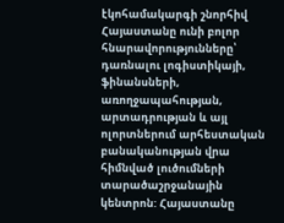էկոհամակարգի շնորհիվ Հայաստանը ունի բոլոր հնարավորությունները՝ դառնալու լոգիստիկայի, ֆինանսների, առողջապահության, արտադրության և այլ ոլորտներում արհեստական բանականության վրա հիմնված լուծումների տարածաշրջանային կենտրոն: Հայաստանը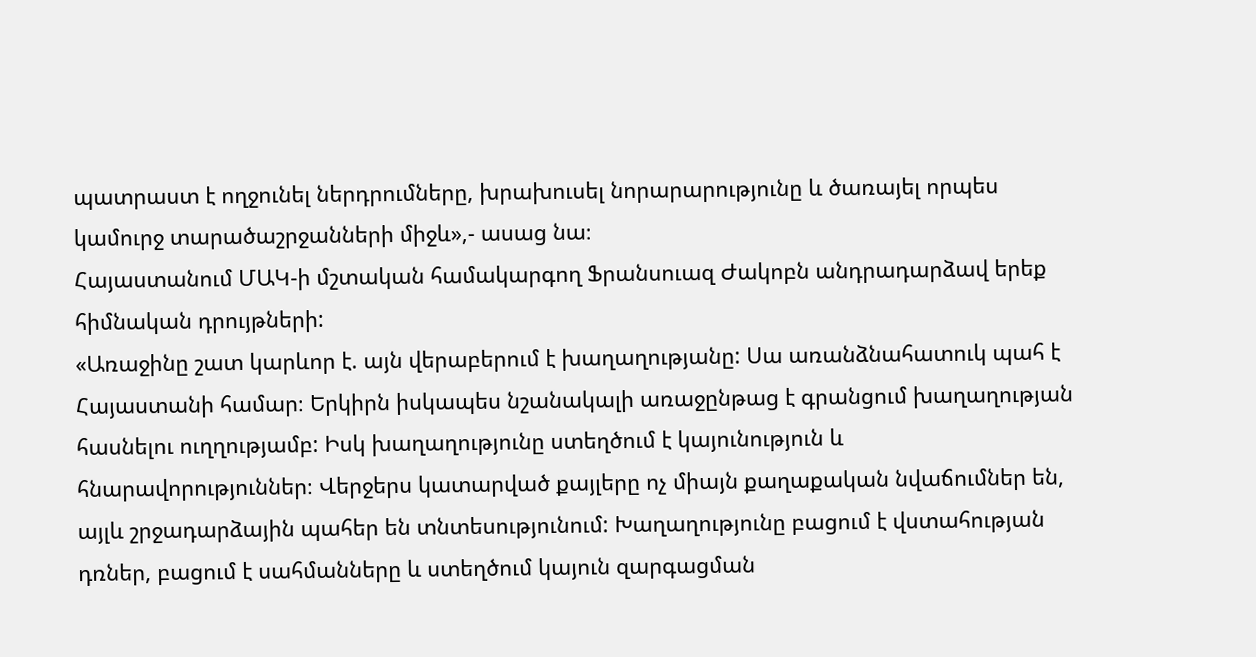պատրաստ է ողջունել ներդրումները, խրախուսել նորարարությունը և ծառայել որպես կամուրջ տարածաշրջանների միջև»,- ասաց նա։
Հայաստանում ՄԱԿ-ի մշտական համակարգող Ֆրանսուազ Ժակոբն անդրադարձավ երեք հիմնական դրույթների:
«Առաջինը շատ կարևոր է. այն վերաբերում է խաղաղությանը: Սա առանձնահատուկ պահ է Հայաստանի համար։ Երկիրն իսկապես նշանակալի առաջընթաց է գրանցում խաղաղության հասնելու ուղղությամբ: Իսկ խաղաղությունը ստեղծում է կայունություն և հնարավորություններ։ Վերջերս կատարված քայլերը ոչ միայն քաղաքական նվաճումներ են, այլև շրջադարձային պահեր են տնտեսությունում: Խաղաղությունը բացում է վստահության դռներ, բացում է սահմանները և ստեղծում կայուն զարգացման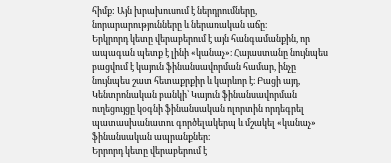հիմք: Այն խրախուսում է ներդրումները, նորարարությունները և ներառական աճը։
Երկրորդ կետը վերաբերում է այն հանգամանքին, որ ապագան պետք է լինի «կանաչ»։ Հայաստանը նույնպես բացվում է կայուն ֆինանսավորման համար, ինչը նույնպես շատ հետաքրքիր և կարևոր է։ Բացի այդ, Կենտրոնական բանկի՝ Կայուն ֆինանսավորման ուղեցույցը կօգնի ֆինանսական ոլորտին որդեգրել պատասխանատու գործելակերպ և մշակել «կանաչ» ֆինանսական ապրանքներ։
Երրորդ կետը վերաբերում է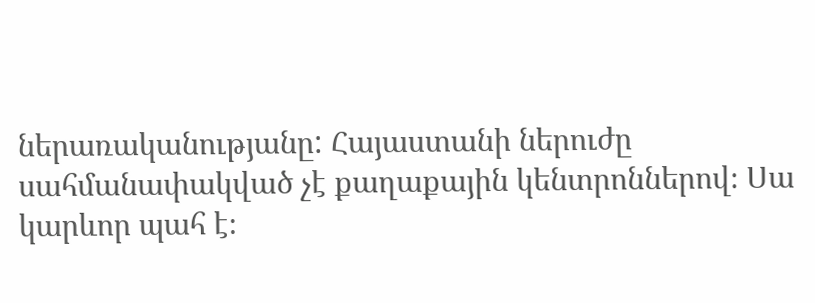ներառականությանը: Հայաստանի ներուժը սահմանափակված չէ քաղաքային կենտրոններով։ Սա կարևոր պահ է։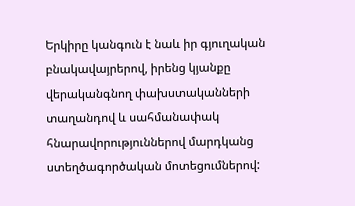Երկիրը կանգուն է նաև իր գյուղական բնակավայրերով, իրենց կյանքը վերականգնող փախստականների տաղանդով և սահմանափակ հնարավորություններով մարդկանց ստեղծագործական մոտեցումներով: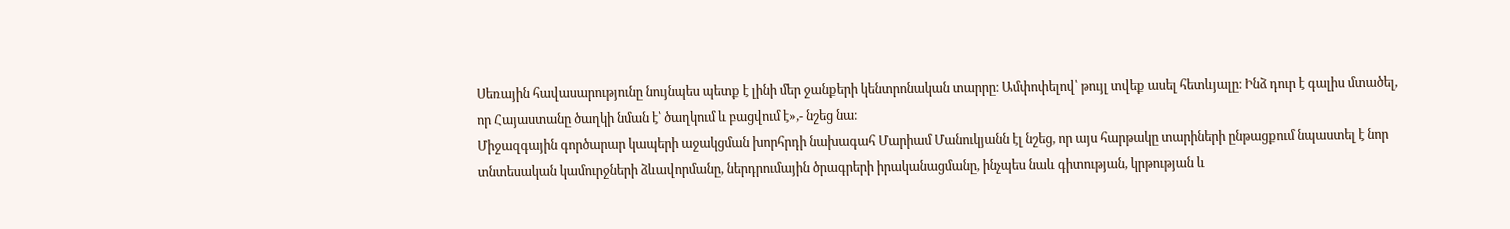Սեռային հավասարությունը նույնպես պետք է լինի մեր ջանքերի կենտրոնական տարրը։ Ամփոփելով՝ թույլ տվեք ասել հետևյալը։ Ինձ դուր է գալիս մտածել, որ Հայաստանը ծաղկի նման է՝ ծաղկում և բացվում է»,- նշեց նա։
Միջազգային գործարար կապերի աջակցման խորհրդի նախագահ Մարիամ Մանուկյանն էլ նշեց, որ այս հարթակը տարիների ընթացքում նպաստել է նոր տնտեսական կամուրջների ձևավորմանը, ներդրումային ծրագրերի իրականացմանը, ինչպես նաև գիտության, կրթության և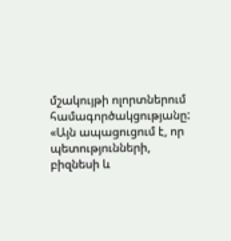մշակույթի ոլորտներում համագործակցությանը:
«Այն ապացուցում է, որ պետությունների, բիզնեսի և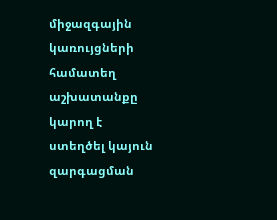միջազգային կառույցների համատեղ աշխատանքը կարող է ստեղծել կայուն զարգացման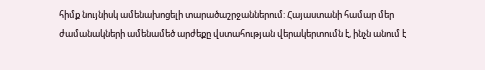հիմք նույնիսկ ամենախոցելի տարածաշրջաններում: Հայաստանի համար մեր ժամանակների ամենամեծ արժեքը վստահության վերակերտումն է, ինչն անում է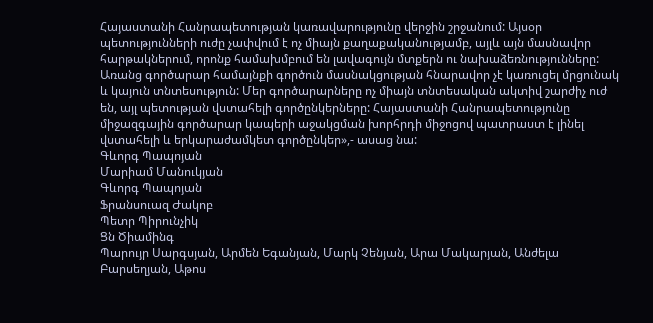Հայաստանի Հանրապետության կառավարությունը վերջին շրջանում: Այսօր պետությունների ուժը չափվում է ոչ միայն քաղաքականությամբ, այլև այն մասնավոր հարթակներում, որոնք համախմբում են լավագույն մտքերն ու նախաձեռնությունները: Առանց գործարար համայնքի գործուն մասնակցության հնարավոր չէ կառուցել մրցունակ և կայուն տնտեսություն: Մեր գործարարները ոչ միայն տնտեսական ակտիվ շարժիչ ուժ են, այլ պետության վստահելի գործընկերները: Հայաստանի Հանրապետությունը միջազգային գործարար կապերի աջակցման խորհրդի միջոցով պատրաստ է լինել վստահելի և երկարաժամկետ գործընկեր»,- ասաց նա:
Գևորգ Պապոյան
Մարիամ Մանուկյան
Գևորգ Պապոյան
Ֆրանսուազ Ժակոբ
Պետր Պիրունչիկ
Ցն Ծիամինգ
Պարույր Սարգսյան, Արմեն Եգանյան, Մարկ Չենյան, Արա Մակարյան, Անժելա Բարսեղյան, Աթոս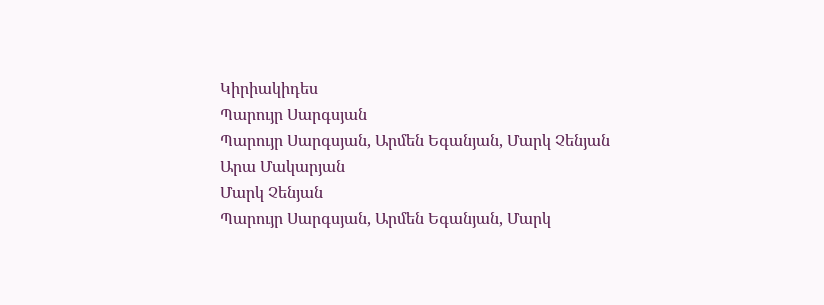Կիրիակիդես
Պարույր Սարգսյան
Պարույր Սարգսյան, Արմեն Եգանյան, Մարկ Չենյան
Արա Մակարյան
Մարկ Չենյան
Պարույր Սարգսյան, Արմեն Եգանյան, Մարկ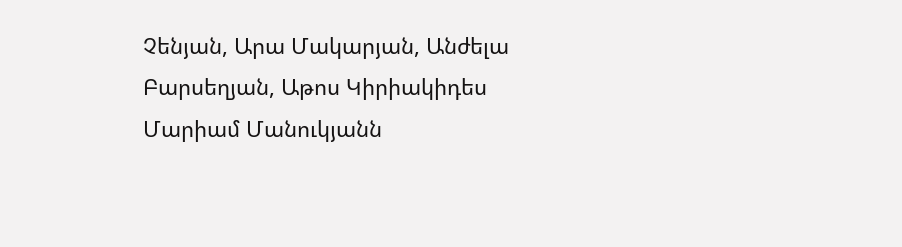Չենյան, Արա Մակարյան, Անժելա Բարսեղյան, Աթոս Կիրիակիդես
Մարիամ Մանուկյանն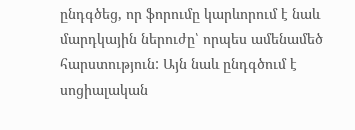ընդգծեց, որ ֆորումը կարևորում է նաև մարդկային ներուժը՝ որպես ամենամեծ հարստություն: Այն նաև ընդգծում է սոցիալական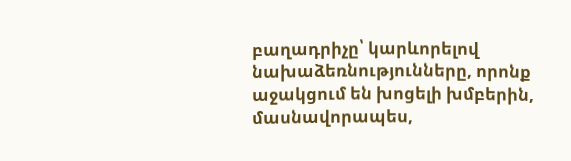բաղադրիչը՝ կարևորելով նախաձեռնությունները, որոնք աջակցում են խոցելի խմբերին, մասնավորապես,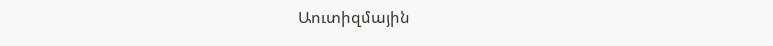Աուտիզմային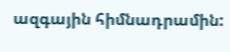ազգային հիմնադրամին: